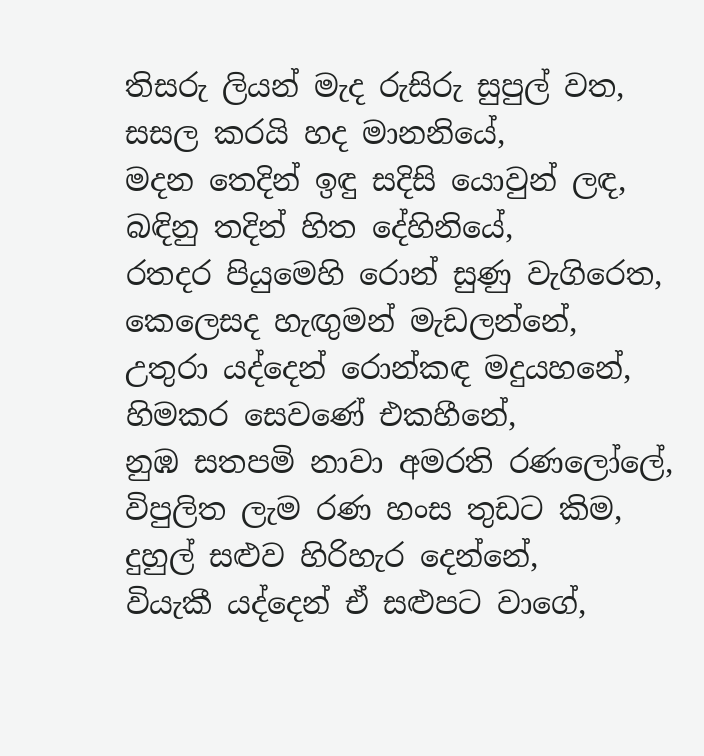තිසරු ලියන් මැද රුසිරු සුපුල් වත,
සසල කරයි හද මානනියේ,
මදන තෙදින් ඉඳු සදිසි යොවුන් ලඳ,
බඳිනු තදින් හිත දේහිනියේ,
රතදර පියුමෙහි රොන් සුණු වැගිරෙත,
කෙලෙසද හැඟුමන් මැඩලන්නේ,
උතුරා යද්දෙන් රොන්කඳ මදුයහනේ,
හිමකර සෙවණේ එකහීනේ,
නුඹ සතපමි නාවා අමරති රණලෝලේ,
විපුලිත ලැම රණ හංස තුඩට කිම,
දුහුල් සළුව හිරිහැර දෙන්නේ,
වියැකී යද්දෙන් ඒ සළුපට වාගේ,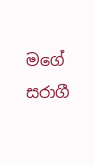මගේ සරාගී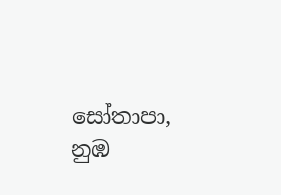සෝතාපා,
නුඹ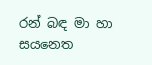රන් බඳ මා හා සයනෙත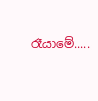රෑයාමේ.....